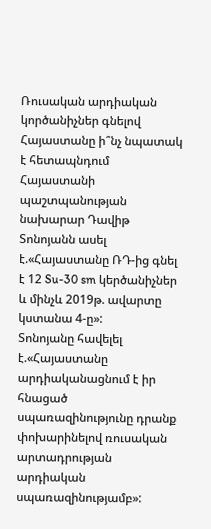Ռուսական արդիական կործանիչներ գնելով Հայաստանը ի՞նչ նպատակ է հետապնդում
Հայաստանի պաշտպանության նախարար Դավիթ Տոնոյանն ասել է.«Հայաստանը ՌԴ-ից գնել է 12 Su-30 sm կերծանիչներ և մինչև 2019թ. ավարտը կստանա 4-ը»:
Տոնոյանը հավելել է.«Հայաստանը արդիականացնում է իր հնացած սպառազինությունը դրանք փոխարինելով ռուսական արտադրության արդիական սպառազինությամբ»: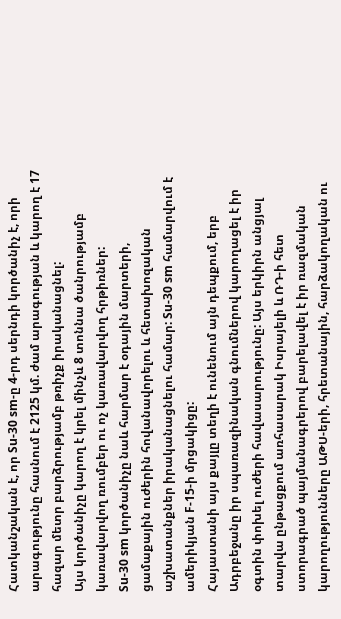Հատկանշական է, որ Su-30 sm-ը 4-րդ սերնդի կործանիչ է, որի արագությունը հասնում է 2125 կմ. ժամ արագության և կարող է 17 հազար մետր բարձրությամբ թռիչք իրականացնել:
Այս կործանիչը կարող է կրել մինչև 8 տոննա ծանրությամբ կառավարվող ռումբեր ու ոչ կառավարվող հրթիռներ:
Su-30 sm կործանիչը նաև հարմար է օդային մարտերի, ցամաքային ուժերին հովանավորելու և հետախոզական աշխատանքներ իրականացնելու համար: Su-30 sm համարվում է ամերիկյան F-15-ի մրցակիցը:
Հայաստանի այս քայլը տեղի է ունենում այն դեպքում, երբ Ադրբեջանը իր սպառազինական գնումներով կարողացել է իր օգտին փոխել ուժերի հավասարությունը: Այս երկիրն անցյալ տարվա ընթացքում առհասարակ Իսրայելի և ՌԴ-ի հետ ստորագրած պայմանագրերով բարելավել է իր ռազմական կարողությունները ԱԹՍ-երի, հրետանային, հարձակողական ու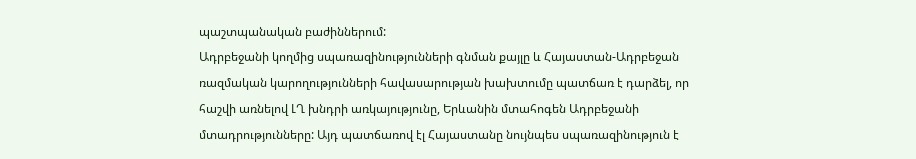պաշտպանական բաժիններում:
Ադրբեջանի կողմից սպառազինությունների գնման քայլը և Հայաստան-Ադրբեջան ռազմական կարողությունների հավասարության խախտումը պատճառ է դարձել, որ հաշվի առնելով ԼՂ խնդրի առկայությունը, Երևանին մտահոգեն Ադրբեջանի մտադրությունները: Այդ պատճառով էլ Հայաստանը նույնպես սպառազինություն է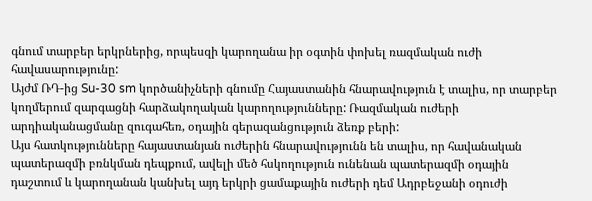գնում տարբեր երկրներից, որպեսզի կարողանա իր օգտին փոխել ռազմական ուժի հավասարությունը:
Այժմ ՌԴ-ից Su-30 sm կործանիչների գնումը Հայաստանին հնարավություն է տալիս, որ տարբեր կողմերում զարգացնի հարձակողական կարողությունները: Ռազմական ուժերի արդիականացմանը զուգահեռ, օդային գերազանցություն ձեռք բերի:
Այս հատկությունները հայաստանյան ուժերին հնարավությունն են տալիս, որ հավանական պատերազմի բռնկման դեպքում, ավելի մեծ հսկողություն ունենան պատերազմի օդային դաշտում և կարողանան կանխել այդ երկրի ցամաքային ուժերի դեմ Ադրբեջանի օդուժի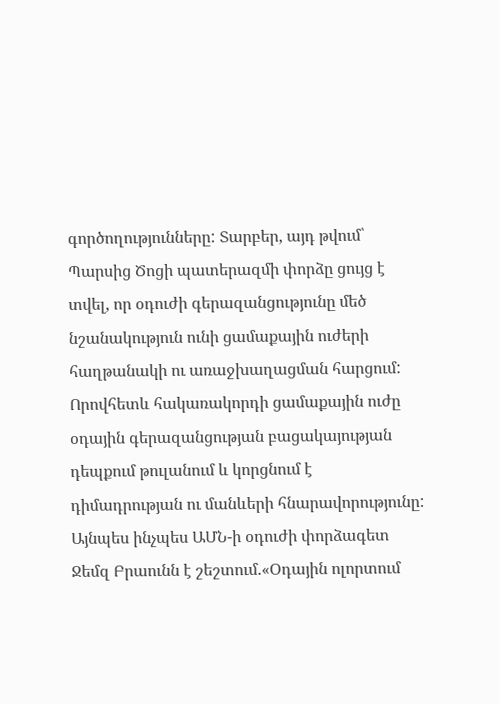գործողությունները: Տարբեր, այդ թվում՝ Պարսից Ծոցի պատերազմի փորձը ցույց է տվել, որ օդուժի գերազանցությունը մեծ նշանակություն ունի ցամաքային ուժերի հաղթանակի ու առաջխաղացման հարցում:
Որովհետև հակառակորդի ցամաքային ուժը օդային գերազանցության բացակայության դեպքում թուլանում և կորցնում է դիմադրության ու մանևերի հնարավորությունը: Այնպես ինչպես ԱՄՆ-ի օդուժի փորձագետ Ջեմզ Բրաունն է շեշտում.«Օդային ոլորտում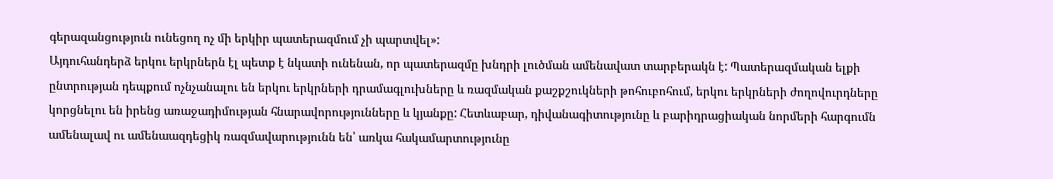գերազանցություն ունեցող ոչ մի երկիր պատերազմում չի պարտվել»:
Այդուհանդերձ երկու երկրներն էլ պետք է նկատի ունենան, որ պատերազմը խնդրի լուծման ամենավատ տարբերակն է: Պատերազմական ելքի ընտրության դեպքում ոչնչանալու են երկու երկրների դրամագլուխները և ռազմական քաշքշուկների թոհուբոհում, երկու երկրների ժողովուրդները կորցնելու են իրենց առաջադիմության հնարավորությունները և կյանքը: Հետևաբար, դիվանագիտությունը և բարիդրացիական նորմերի հարգումն ամենալավ ու ամենաազդեցիկ ռազմավարությունն են՝ առկա հակամարտությունը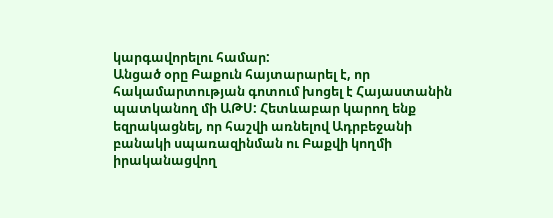կարգավորելու համար:
Անցած օրը Բաքուն հայտարարել է, որ հակամարտության գոտում խոցել է Հայաստանին պատկանող մի ԱԹՍ: Հետևաբար կարող ենք եզրակացնել, որ հաշվի առնելով Ադրբեջանի բանակի սպառազինման ու Բաքվի կողմի իրականացվող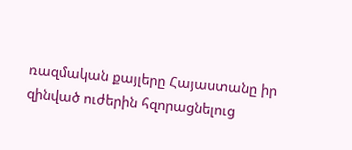ռազմական քայլերը Հայաստանը իր զինված ուժերին հզորացնելուց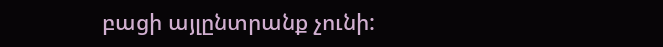բացի այլընտրանք չունի: